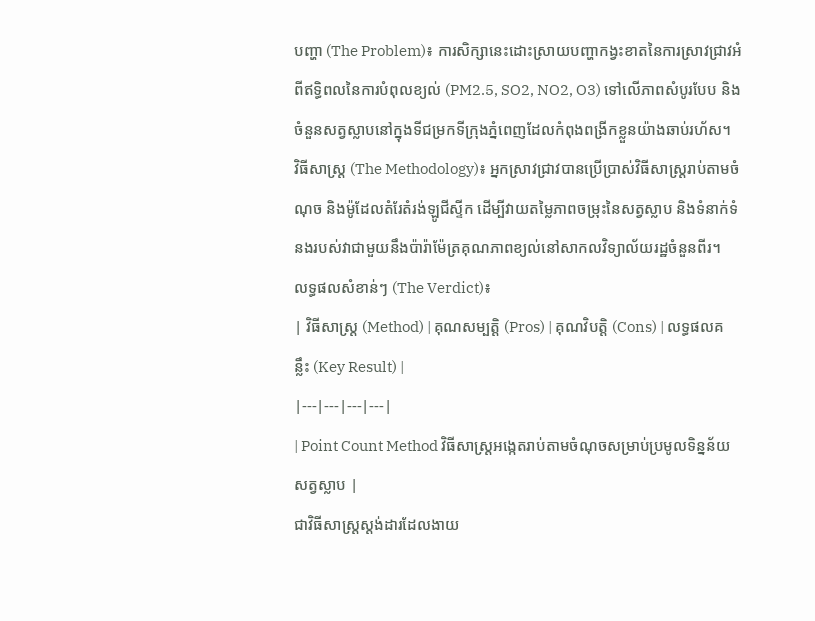បញ្ហា (The Problem)៖ ការសិក្សានេះដោះស្រាយបញ្ហាកង្វះខាតនៃការស្រាវជ្រាវអំពីឥទ្ធិពលនៃការបំពុលខ្យល់ (PM2.5, SO2, NO2, O3) ទៅលើភាពសំបូរបែប និងចំនួនសត្វស្លាបនៅក្នុងទីជម្រកទីក្រុងភ្នំពេញដែលកំពុងពង្រីកខ្លួនយ៉ាងឆាប់រហ័ស។
វិធីសាស្ត្រ (The Methodology)៖ អ្នកស្រាវជ្រាវបានប្រើប្រាស់វិធីសាស្ត្ររាប់តាមចំណុច និងម៉ូដែលតំរែតំរង់ឡូជីស្ទីក ដើម្បីវាយតម្លៃភាពចម្រុះនៃសត្វស្លាប និងទំនាក់ទំនងរបស់វាជាមួយនឹងប៉ារ៉ាម៉ែត្រគុណភាពខ្យល់នៅសាកលវិទ្យាល័យរដ្ឋចំនួនពីរ។
លទ្ធផលសំខាន់ៗ (The Verdict)៖
| វិធីសាស្ត្រ (Method) | គុណសម្បត្តិ (Pros) | គុណវិបត្តិ (Cons) | លទ្ធផលគន្លឹះ (Key Result) |
|---|---|---|---|
| Point Count Method វិធីសាស្ត្រអង្កេតរាប់តាមចំណុចសម្រាប់ប្រមូលទិន្នន័យសត្វស្លាប |
ជាវិធីសាស្ត្រស្តង់ដារដែលងាយ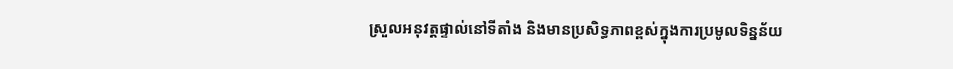ស្រួលអនុវត្តផ្ទាល់នៅទីតាំង និងមានប្រសិទ្ធភាពខ្ពស់ក្នុងការប្រមូលទិន្នន័យ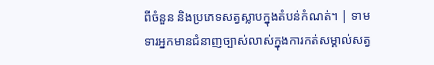ពីចំនួន និងប្រភេទសត្វស្លាបក្នុងតំបន់កំណត់។ | ទាមទារអ្នកមានជំនាញច្បាស់លាស់ក្នុងការកត់សម្គាល់សត្វ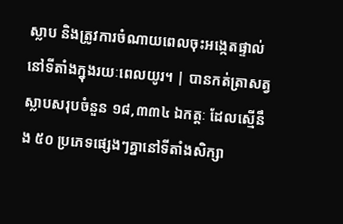ស្លាប និងត្រូវការចំណាយពេលចុះអង្កេតផ្ទាល់នៅទីតាំងក្នុងរយៈពេលយូរ។ | បានកត់ត្រាសត្វស្លាបសរុបចំនួន ១៨,៣៣៤ ឯកត្តៈ ដែលស្មើនឹង ៥០ ប្រភេទផ្សេងៗគ្នានៅទីតាំងសិក្សា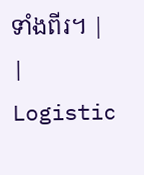ទាំងពីរ។ |
| Logistic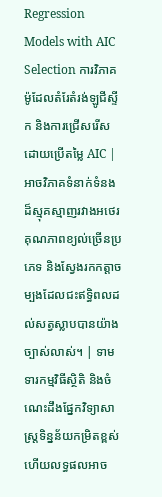Regression Models with AIC Selection ការវិភាគម៉ូដែលតំរែតំរង់ឡូជីស្ទីក និងការជ្រើសរើសដោយប្រើតម្លៃ AIC |
អាចវិភាគទំនាក់ទំនងដ៏ស្មុគស្មាញរវាងអថេរគុណភាពខ្យល់ច្រើនប្រភេទ និងស្វែងរកកត្តាចម្បងដែលជះឥទ្ធិពលដល់សត្វស្លាបបានយ៉ាងច្បាស់លាស់។ | ទាមទារកម្មវិធីស្ថិតិ និងចំណេះដឹងផ្នែកវិទ្យាសាស្ត្រទិន្នន័យកម្រិតខ្ពស់ ហើយលទ្ធផលអាច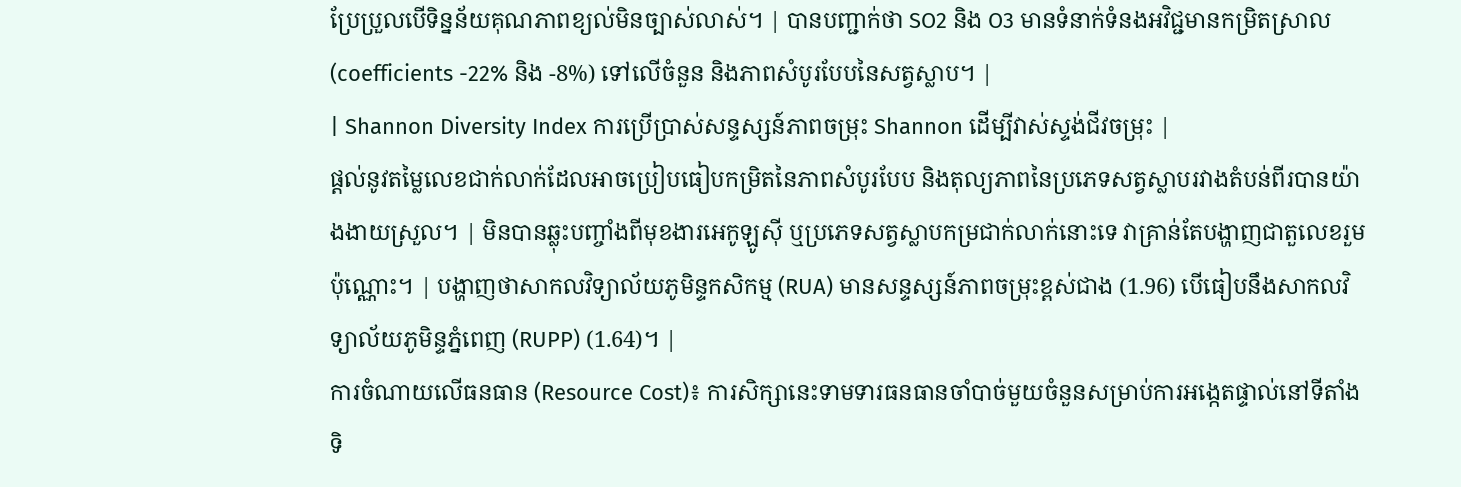ប្រែប្រួលបើទិន្នន័យគុណភាពខ្យល់មិនច្បាស់លាស់។ | បានបញ្ជាក់ថា SO2 និង O3 មានទំនាក់ទំនងអវិជ្ជមានកម្រិតស្រាល (coefficients -22% និង -8%) ទៅលើចំនួន និងភាពសំបូរបែបនៃសត្វស្លាប។ |
| Shannon Diversity Index ការប្រើប្រាស់សន្ទស្សន៍ភាពចម្រុះ Shannon ដើម្បីវាស់ស្ទង់ជីវចម្រុះ |
ផ្តល់នូវតម្លៃលេខជាក់លាក់ដែលអាចប្រៀបធៀបកម្រិតនៃភាពសំបូរបែប និងតុល្យភាពនៃប្រភេទសត្វស្លាបរវាងតំបន់ពីរបានយ៉ាងងាយស្រួល។ | មិនបានឆ្លុះបញ្ចាំងពីមុខងារអេកូឡូស៊ី ឬប្រភេទសត្វស្លាបកម្រជាក់លាក់នោះទេ វាគ្រាន់តែបង្ហាញជាតួលេខរួមប៉ុណ្ណោះ។ | បង្ហាញថាសាកលវិទ្យាល័យភូមិន្ទកសិកម្ម (RUA) មានសន្ទស្សន៍ភាពចម្រុះខ្ពស់ជាង (1.96) បើធៀបនឹងសាកលវិទ្យាល័យភូមិន្ទភ្នំពេញ (RUPP) (1.64)។ |
ការចំណាយលើធនធាន (Resource Cost)៖ ការសិក្សានេះទាមទារធនធានចាំបាច់មួយចំនួនសម្រាប់ការអង្កេតផ្ទាល់នៅទីតាំង ទិ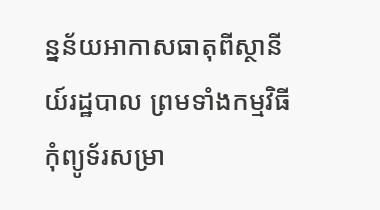ន្នន័យអាកាសធាតុពីស្ថានីយ៍រដ្ឋបាល ព្រមទាំងកម្មវិធីកុំព្យូទ័រសម្រា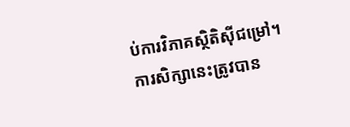ប់ការវិភាគស្ថិតិស៊ីជម្រៅ។
ការសិក្សានេះត្រូវបាន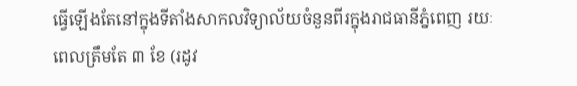ធ្វើឡើងតែនៅក្នុងទីតាំងសាកលវិទ្យាល័យចំនួនពីរក្នុងរាជធានីភ្នំពេញ រយៈពេលត្រឹមតែ ៣ ខែ (រដូវ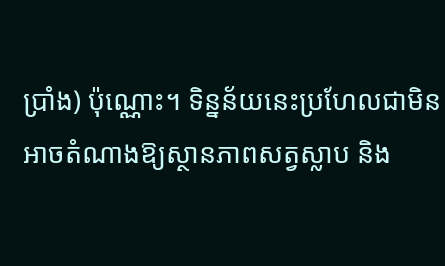ប្រាំង) ប៉ុណ្ណោះ។ ទិន្នន័យនេះប្រហែលជាមិនអាចតំណាងឱ្យស្ថានភាពសត្វស្លាប និង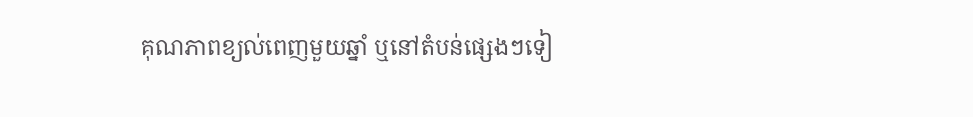គុណភាពខ្យល់ពេញមួយឆ្នាំ ឬនៅតំបន់ផ្សេងៗទៀ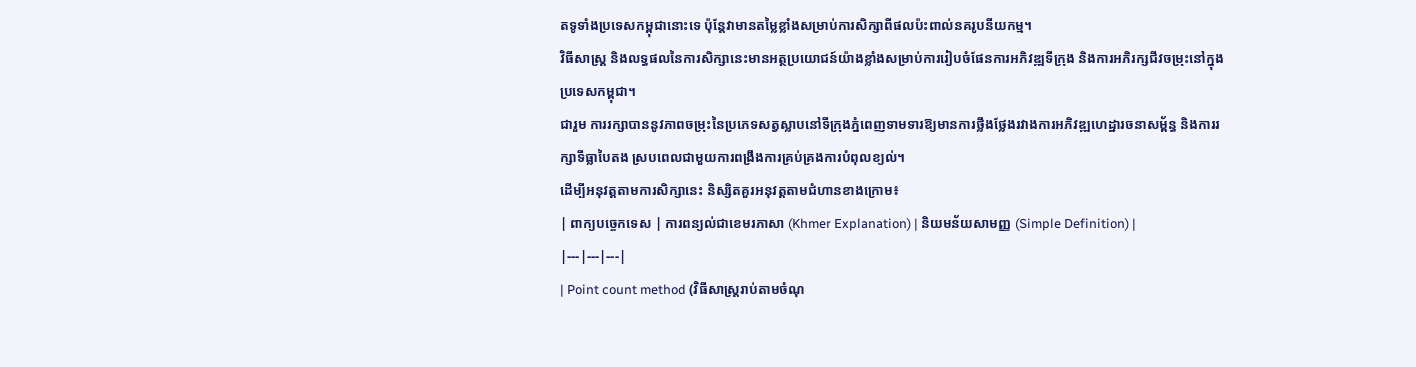តទូទាំងប្រទេសកម្ពុជានោះទេ ប៉ុន្តែវាមានតម្លៃខ្លាំងសម្រាប់ការសិក្សាពីផលប៉ះពាល់នគរូបនីយកម្ម។
វិធីសាស្ត្រ និងលទ្ធផលនៃការសិក្សានេះមានអត្ថប្រយោជន៍យ៉ាងខ្លាំងសម្រាប់ការរៀបចំផែនការអភិវឌ្ឍទីក្រុង និងការអភិរក្សជីវចម្រុះនៅក្នុងប្រទេសកម្ពុជា។
ជារួម ការរក្សាបាននូវភាពចម្រុះនៃប្រភេទសត្វស្លាបនៅទីក្រុងភ្នំពេញទាមទារឱ្យមានការថ្លឹងថ្លែងរវាងការអភិវឌ្ឍហេដ្ឋារចនាសម្ព័ន្ធ និងការរក្សាទីធ្លាបៃតង ស្របពេលជាមួយការពង្រឹងការគ្រប់គ្រងការបំពុលខ្យល់។
ដើម្បីអនុវត្តតាមការសិក្សានេះ និស្សិតគួរអនុវត្តតាមជំហានខាងក្រោម៖
| ពាក្យបច្ចេកទេស | ការពន្យល់ជាខេមរភាសា (Khmer Explanation) | និយមន័យសាមញ្ញ (Simple Definition) |
|---|---|---|
| Point count method (វិធីសាស្ត្ររាប់តាមចំណុ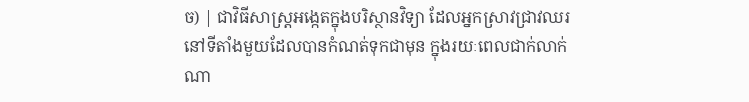ច) | ជាវិធីសាស្ត្រអង្កេតក្នុងបរិស្ថានវិទ្យា ដែលអ្នកស្រាវជ្រាវឈរនៅទីតាំងមួយដែលបានកំណត់ទុកជាមុន ក្នុងរយៈពេលជាក់លាក់ណា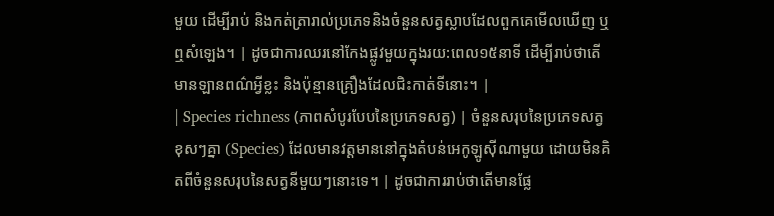មួយ ដើម្បីរាប់ និងកត់ត្រារាល់ប្រភេទនិងចំនួនសត្វស្លាបដែលពួកគេមើលឃើញ ឬឮសំឡេង។ | ដូចជាការឈរនៅកែងផ្លូវមួយក្នុងរយ:ពេល១៥នាទី ដើម្បីរាប់ថាតើមានឡានពណ៌អ្វីខ្លះ និងប៉ុន្មានគ្រឿងដែលជិះកាត់ទីនោះ។ |
| Species richness (ភាពសំបូរបែបនៃប្រភេទសត្វ) | ចំនួនសរុបនៃប្រភេទសត្វខុសៗគ្នា (Species) ដែលមានវត្តមាននៅក្នុងតំបន់អេកូឡូស៊ីណាមួយ ដោយមិនគិតពីចំនួនសរុបនៃសត្វនីមួយៗនោះទេ។ | ដូចជាការរាប់ថាតើមានផ្លែ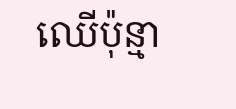ឈើប៉ុន្មា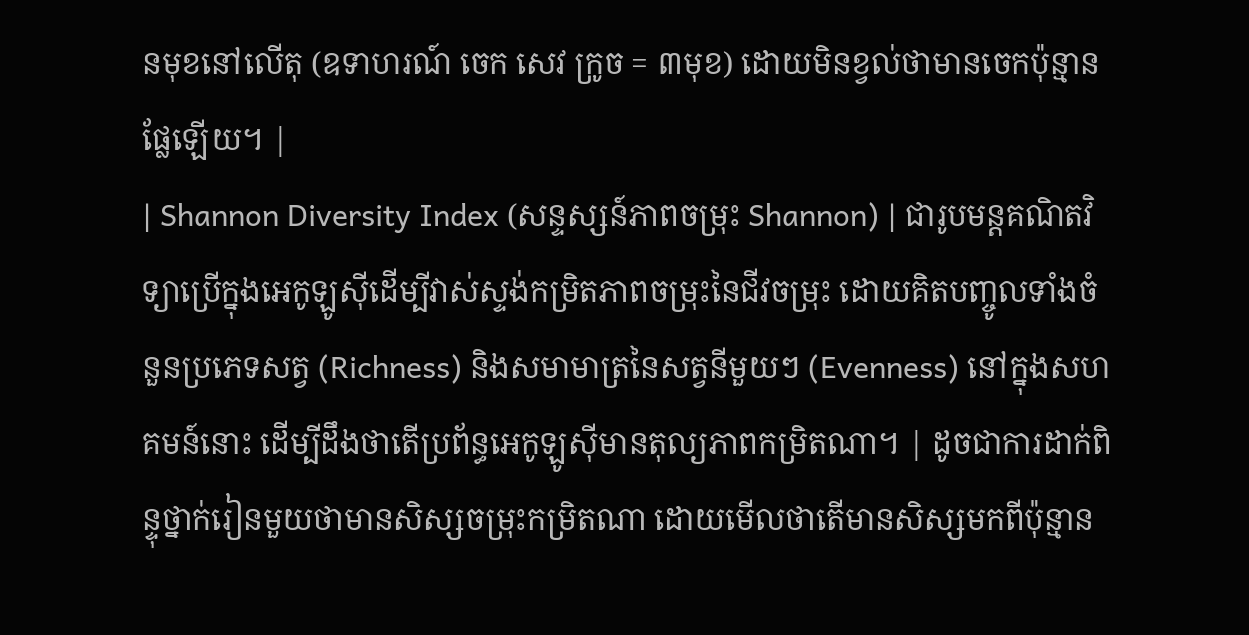នមុខនៅលើតុ (ឧទាហរណ៍ ចេក សេវ ក្រូច = ៣មុខ) ដោយមិនខ្វល់ថាមានចេកប៉ុន្មានផ្លែឡើយ។ |
| Shannon Diversity Index (សន្ទស្សន៍ភាពចម្រុះ Shannon) | ជារូបមន្តគណិតវិទ្យាប្រើក្នុងអេកូឡូស៊ីដើម្បីវាស់ស្ទង់កម្រិតភាពចម្រុះនៃជីវចម្រុះ ដោយគិតបញ្ចូលទាំងចំនួនប្រភេទសត្វ (Richness) និងសមាមាត្រនៃសត្វនីមួយៗ (Evenness) នៅក្នុងសហគមន៍នោះ ដើម្បីដឹងថាតើប្រព័ន្ធអេកូឡូស៊ីមានតុល្យភាពកម្រិតណា។ | ដូចជាការដាក់ពិន្ទុថ្នាក់រៀនមួយថាមានសិស្សចម្រុះកម្រិតណា ដោយមើលថាតើមានសិស្សមកពីប៉ុន្មាន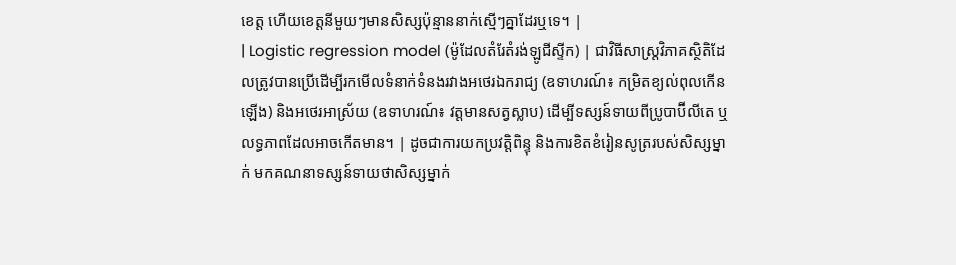ខេត្ត ហើយខេត្តនីមួយៗមានសិស្សប៉ុន្មាននាក់ស្មើៗគ្នាដែរឬទេ។ |
| Logistic regression model (ម៉ូដែលតំរែតំរង់ឡូជីស្ទីក) | ជាវិធីសាស្ត្រវិភាគស្ថិតិដែលត្រូវបានប្រើដើម្បីរកមើលទំនាក់ទំនងរវាងអថេរឯករាជ្យ (ឧទាហរណ៍៖ កម្រិតខ្យល់ពុលកើនឡើង) និងអថេរអាស្រ័យ (ឧទាហរណ៍៖ វត្តមានសត្វស្លាប) ដើម្បីទស្សន៍ទាយពីប្រូបាប៊ីលីតេ ឬលទ្ធភាពដែលអាចកើតមាន។ | ដូចជាការយកប្រវត្តិពិន្ទុ និងការខិតខំរៀនសូត្ររបស់សិស្សម្នាក់ មកគណនាទស្សន៍ទាយថាសិស្សម្នាក់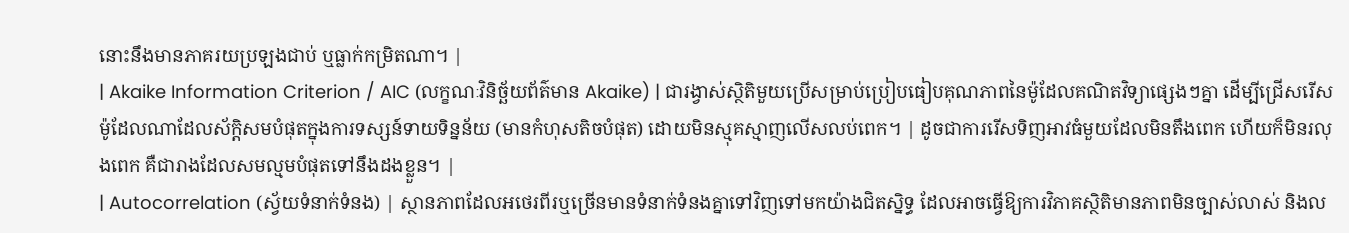នោះនឹងមានភាគរយប្រឡងជាប់ ឬធ្លាក់កម្រិតណា។ |
| Akaike Information Criterion / AIC (លក្ខណៈវិនិច្ឆ័យព័ត៌មាន Akaike) | ជារង្វាស់ស្ថិតិមួយប្រើសម្រាប់ប្រៀបធៀបគុណភាពនៃម៉ូដែលគណិតវិទ្យាផ្សេងៗគ្នា ដើម្បីជ្រើសរើសម៉ូដែលណាដែលស័ក្តិសមបំផុតក្នុងការទស្សន៍ទាយទិន្នន័យ (មានកំហុសតិចបំផុត) ដោយមិនស្មុគស្មាញលើសលប់ពេក។ | ដូចជាការរើសទិញអាវធំមួយដែលមិនតឹងពេក ហើយក៏មិនរលុងពេក គឺជារាងដែលសមល្មមបំផុតទៅនឹងដងខ្លួន។ |
| Autocorrelation (ស្វ័យទំនាក់ទំនង) | ស្ថានភាពដែលអថេរពីរឬច្រើនមានទំនាក់ទំនងគ្នាទៅវិញទៅមកយ៉ាងជិតស្និទ្ធ ដែលអាចធ្វើឱ្យការវិភាគស្ថិតិមានភាពមិនច្បាស់លាស់ និងល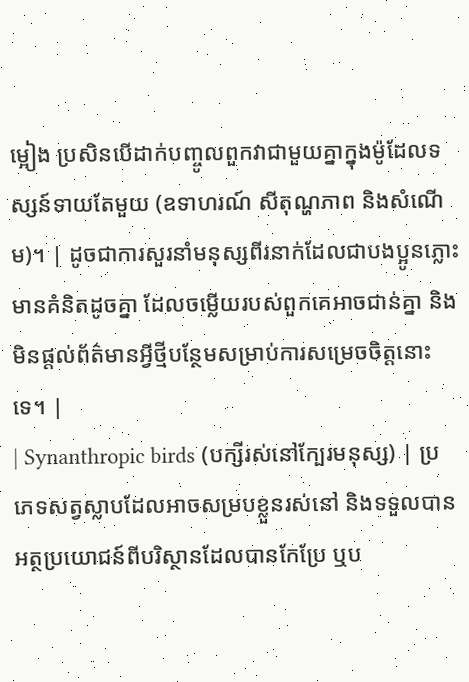ម្អៀង ប្រសិនបើដាក់បញ្ចូលពួកវាជាមួយគ្នាក្នុងម៉ូដែលទស្សន៍ទាយតែមួយ (ឧទាហរណ៍ សីតុណ្ហភាព និងសំណើម)។ | ដូចជាការសួរនាំមនុស្សពីរនាក់ដែលជាបងប្អូនភ្លោះមានគំនិតដូចគ្នា ដែលចម្លើយរបស់ពួកគេអាចជាន់គ្នា និងមិនផ្តល់ព័ត៌មានអី្វថ្មីបន្ថែមសម្រាប់ការសម្រេចចិត្តនោះទេ។ |
| Synanthropic birds (បក្សីរស់នៅក្បែរមនុស្ស) | ប្រភេទសត្វស្លាបដែលអាចសម្របខ្លួនរស់នៅ និងទទួលបានអត្ថប្រយោជន៍ពីបរិស្ថានដែលបានកែប្រែ ឬប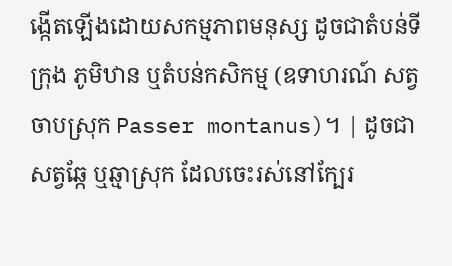ង្កើតឡើងដោយសកម្មភាពមនុស្ស ដូចជាតំបន់ទីក្រុង ភូមិឋាន ឬតំបន់កសិកម្ម (ឧទាហរណ៍ សត្វចាបស្រុក Passer montanus)។ | ដូចជាសត្វឆ្កែ ឬឆ្មាស្រុក ដែលចេះរស់នៅក្បែរ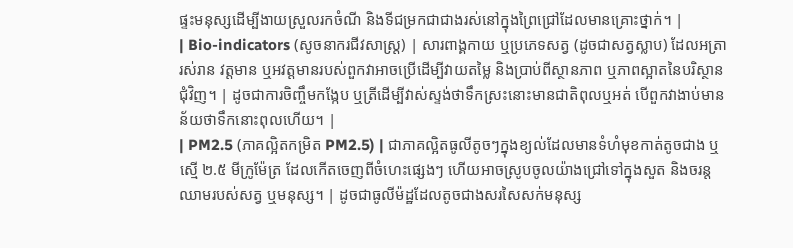ផ្ទះមនុស្សដើម្បីងាយស្រួលរកចំណី និងទីជម្រកជាជាងរស់នៅក្នុងព្រៃជ្រៅដែលមានគ្រោះថ្នាក់។ |
| Bio-indicators (សូចនាករជីវសាស្ត្រ) | សារពាង្គកាយ ឬប្រភេទសត្វ (ដូចជាសត្វស្លាប) ដែលអត្រារស់រាន វត្តមាន ឬអវត្តមានរបស់ពួកវាអាចប្រើដើម្បីវាយតម្លៃ និងប្រាប់ពីស្ថានភាព ឬភាពស្អាតនៃបរិស្ថានជុំវិញ។ | ដូចជាការចិញ្ចឹមកង្កែប ឬត្រីដើម្បីវាស់ស្ទង់ថាទឹកស្រះនោះមានជាតិពុលឬអត់ បើពួកវាងាប់មានន័យថាទឹកនោះពុលហើយ។ |
| PM2.5 (ភាគល្អិតកម្រិត PM2.5) | ជាភាគល្អិតធូលីតូចៗក្នុងខ្យល់ដែលមានទំហំមុខកាត់តូចជាង ឬស្មើ ២.៥ មីក្រូម៉ែត្រ ដែលកើតចេញពីចំហេះផ្សេងៗ ហើយអាចស្រូបចូលយ៉ាងជ្រៅទៅក្នុងសួត និងចរន្តឈាមរបស់សត្វ ឬមនុស្ស។ | ដូចជាធូលីម៉ដ្ឋដែលតូចជាងសរសៃសក់មនុស្ស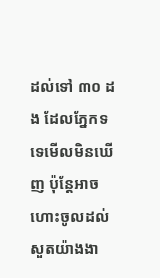ដល់ទៅ ៣០ ដង ដែលភ្នែកទទេមើលមិនឃើញ ប៉ុន្តែអាចហោះចូលដល់សួតយ៉ាងងា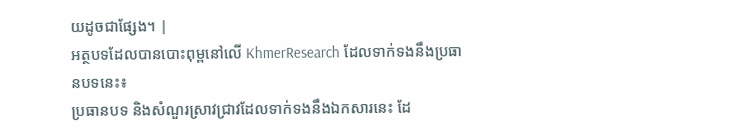យដូចជាផ្សែង។ |
អត្ថបទដែលបានបោះពុម្ពនៅលើ KhmerResearch ដែលទាក់ទងនឹងប្រធានបទនេះ៖
ប្រធានបទ និងសំណួរស្រាវជ្រាវដែលទាក់ទងនឹងឯកសារនេះ ដែ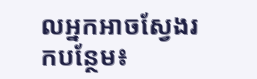លអ្នកអាចស្វែងរកបន្ថែម៖